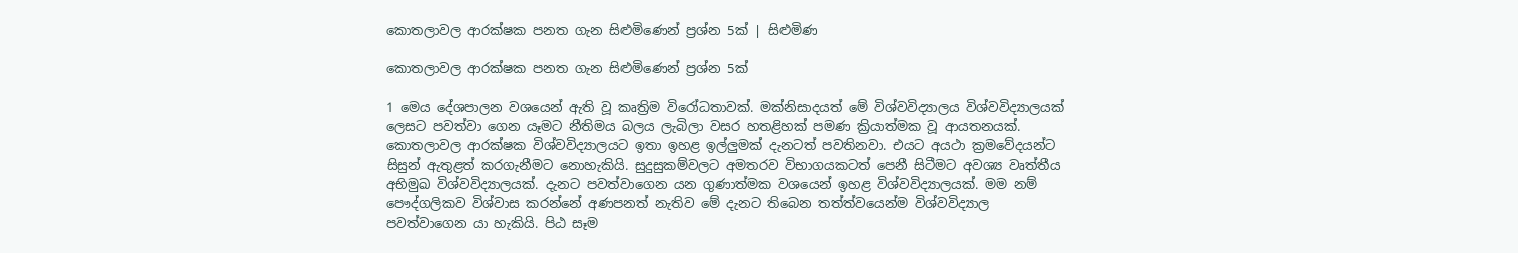කොතලාවල ආරක්ෂක පනත ගැන සිළුමිණෙන් ප්‍රශ්න 5ක් | සිළුමිණ

කොතලාවල ආරක්ෂක පනත ගැන සිළුමිණෙන් ප්‍රශ්න 5ක්

1 මෙය දේශපාලන වශයෙන් ඇති වූ කෘත්‍රිම විරෝධතාවක්. මක්නිසාදයත් මේ විශ්වවිද්‍යාලය විශ්වවිද්‍යාලයක් ලෙසට පවත්වා ගෙන යෑමට නීතිමය බලය ලැබිලා වසර හතළිහක් පමණ ක්‍රියාත්මක වූ ආයතනයක්. කොතලාවල ආරක්ෂක විශ්වවිද්‍යාලයට ඉතා ඉහළ ඉල්ලුමක් දැනටත් පවතිනවා. එයට අයථා ක්‍රමවේදයන්ට සිසුන් ඇතුළත් කරගැනීමට නොහැකියි. සුදුසුකම්වලට අමතරව විභාගයකටත් පෙනී සිටීමට අවශ්‍ය වෘත්තීය අභිමුඛ විශ්වවිද්‍යාලයක්. දැනට පවත්වාගෙන යන ගුණාත්මක වශයෙන් ඉහළ විශ්වවිද්‍යාලයක්. මම නම් පෞද්ගලිකව විශ්වාස කරන්නේ අණපනත් නැතිව මේ දැනට තිබෙන තත්ත්වයෙන්ම විශ්වවිද්‍යාල පවත්වාගෙන යා හැකියි. පිඨ සෑම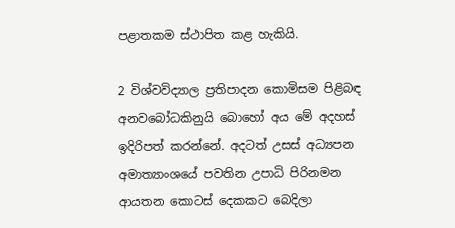පළාතකම ස්ථාපිත කළ හැකියි.

2 විශ්වවිද්‍යාල ප්‍රතිපාදන කොමිසම පිළිබඳ අනවබෝධකිනුයි බොහෝ අය මේ අදහස් ඉදිරිපත් කරන්නේ. අදටත් උසස් අධ්‍යපන අමාත්‍යාංශයේ පවතින උපාධි පිරිනමන ආයතන කොටස් දෙකකට බෙදිලා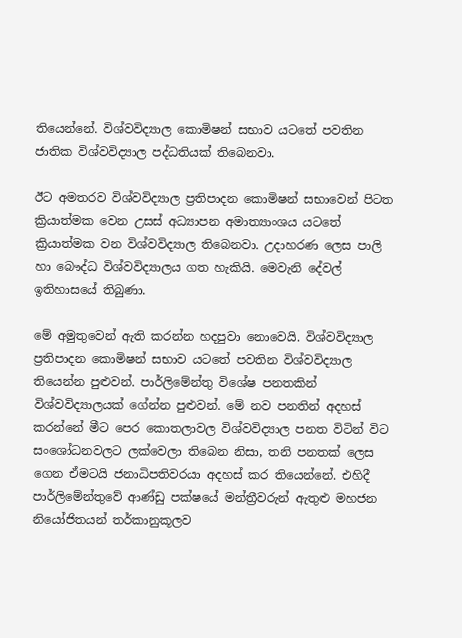තියෙන්නේ. විශ්වවිද්‍යාල කොමිෂන් සභාව යටතේ පවතින ජාතික විශ්වවිද්‍යාල පද්ධතියක් තිබෙනවා.

ඊට අමතරව විශ්වවිද්‍යාල ප්‍රතිපාදන කොමිෂන් සභාවෙන් පිටත ක්‍රියාත්මක වෙන උසස් අධ්‍යාපන අමාත්‍යාංශය යටතේ ක්‍රියාත්මක වන විශ්වවිද්‍යාල තිබෙනවා. උදාහරණ ලෙස පාලි හා බෞද්ධ විශ්වවිද්‍යාලය ගත හැකියි. මෙවැනි දේවල් ඉතිහාසයේ තිබුණා.

මේ අමුතුවෙන් ඇති කරන්න හදපුවා නොවෙයි. විශ්වවිද්‍යාල ප්‍රතිපාදන කොමිෂන් සභාව යටතේ පවතින විශ්වවිද්‍යාල තියෙන්න පුළුවන්. පාර්ලිමේන්තු විශේෂ පනතකින් විශ්වවිද්‍යාලයක් ගේන්න පුළුවන්. මේ නව පනතින් අදහස් කරන්නේ මීට පෙර කොතලාවල විශ්වවිද්‍යාල පනත විටින් විට සංශෝධනවලට ලක්වෙලා තිබෙන නිසා, තනි පනතක් ලෙස ගෙන ඒමටයි ජනාධිපතිවරයා අදහස් කර තියෙන්නේ. එහිදී පාර්ලිමේන්තුවේ ආණ්ඩු පක්ෂයේ මන්ත්‍රීවරුන් ඇතුළු මහජන නියෝජිතයන් තර්කානුකූලව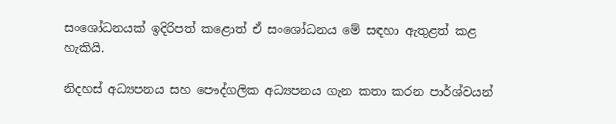සංශෝධනයක් ඉදිරිපත් කළොත් ඒ සංශෝධනය මේ සඳහා ඇතුළත් කළ හැකියි.

නිදහස් අධ්‍යපනය සහ පෞද්ගලික අධ්‍යපනය ගැන කතා කරන පාර්ශ්වයන්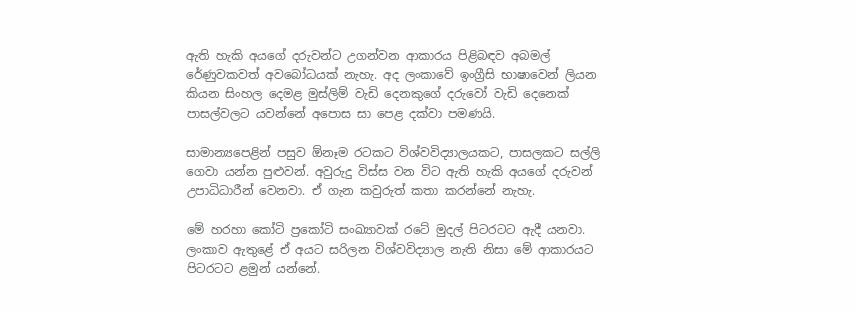ඇති හැකි අයගේ දරුවන්ට උගන්වන ආකාරය පිළිබඳව අබමල් රේණුවකවත් අවබෝධයක් නැහැ. අද ලංකාවේ ඉංග්‍රීසි භාෂාවෙන් ලියන කියන සිංහල දෙමළ මුස්ලිම් වැඩි දෙනකුගේ දරුවෝ වැඩි දෙනෙක් පාසල්වලට යවන්නේ අපොස සා පෙළ දක්වා පමණයි.

සාමාන්‍යපෙළින් පසුව ඕනෑම රටකට විශ්වවිද්‍යාලයකට, පාසලකට සල්ලි ගෙවා යන්න පුළුවන්. අවුරුදු විස්ස වන විට ඇති හැකි අයගේ දරුවන් උපාධිධාරීන් වෙනවා. ඒ ගැන කවුරුත් කතා කරන්නේ නැහැ.

මේ හරහා කෝටි ප්‍රකෝටි සංඛ්‍යාවක් රටේ මුදල් පිටරටට ඇදී යනවා. ලංකාව ඇතුළේ ඒ අයට සරිලන විශ්වවිද්‍යාල නැති නිසා මේ ආකාරයට පිටරටට ළමුන් යන්නේ.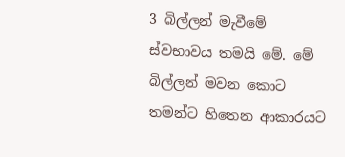3 බිල්ලන් මැවීමේ ස්වභාවය තමයි මේ. මේ බිල්ලන් මවන කොට තමන්ට හිතෙන ආකාරයට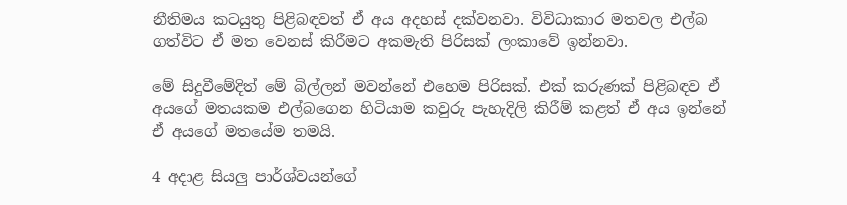නීතිමය කටයුතු පිළිබඳවත් ඒ අය අදහස් දක්වනවා. විවිධාකාර මතවල එල්බ ගත්විට ඒ මත වෙනස් කිරීමට අකමැති පිරිසක් ලංකාවේ ඉන්නවා.

මේ සිදුවීමේදිත් මේ බිල්ලන් මවන්නේ එහෙම පිරිසක්‍. එක් කරුණක් පිළිබඳව ඒ අයගේ මතයකම එල්බගෙන හිටියාම කවුරු පැහැදිලි කිරීම් කළත් ඒ අය ඉන්නේ ඒ අයගේ මතයේම තමයි.

4 අදාළ සියලු පාර්ශ්වයන්ගේ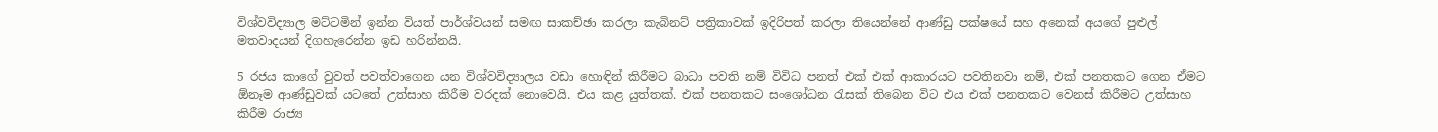විශ්වවිද්‍යාල මට්ටමින් ඉන්න වියත් පාර්ශ්වයන් සමඟ සාකච්ඡා කරලා කැබිනට් පත්‍රිකාවක් ඉදිරිපත් කරලා තියෙන්නේ ආණ්ඩු පක්ෂයේ සහ අනෙක් අයගේ පුළුල් මතවාදයන් දිගහැරෙන්න ඉඩ හරින්නයි.

5 රජය කාගේ වුවත් පවත්වාගෙන යන විශ්වවිද්‍යාලය වඩා හොඳින් කිරීමට බාධා පවති නම් විවිධ පනත් එක් එක් ආකාරයට පවතිනවා නම්, එක් පනතකට ගෙන ඒමට ඕනෑම ආණ්ඩුවක් යටතේ උත්සාහ කිරීම වරදක් නොවෙයි. එය කළ යුත්තක්. එක් පනතකට සංශෝධන රැසක් තිබෙන විට එය එක් පනතකට වෙනස් කිරීමට උත්සාහ කිරීම රාජ්‍ය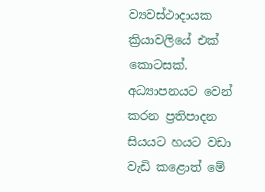ව්‍යවස්ථාදායක ක්‍රියාවලියේ එක් කොටසක්. අධ්‍යාපනයට වෙන් කරන ප්‍රතිපාදන සියයට හයට වඩා වැඩි කළොත් මේ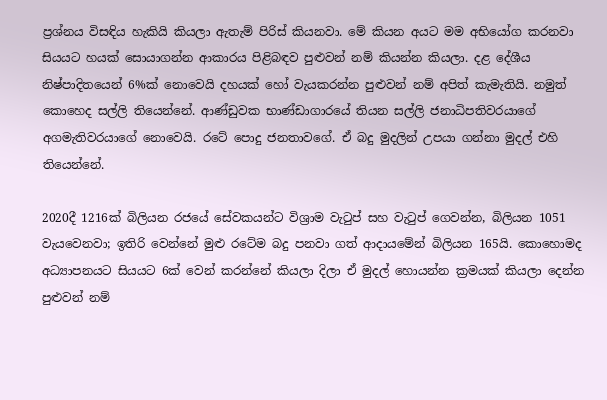ප්‍රශ්නය විසඳිය හැකියි කියලා ඇතැම් පිරිස් කියනවා. මේ කියන අයට මම අභියෝග කරනවා සියයට හයක් සොයාගන්න ආකාරය පිළිබඳව පුළුවන් නම් කියන්න කියලා. දළ දේශීය නිෂ්පාදිතයෙන් 6%ක් නොවෙයි දහයක් හෝ වැයකරන්න පුළුවන් නම් අපිත් කැමැතියි. නමුත් කොහෙද සල්ලි තියෙන්නේ. ආණ්ඩුවක භාණ්ඩාගාරයේ තියන සල්ලි ජනාධිපතිවරයාගේ අගමැතිවරයාගේ නොවෙයි. රටේ පොදු ජනතාවගේ. ඒ බදු මුදලින් උපයා ගන්නා මුදල් එහි තියෙන්නේ.

2020දී 1216ක් බිලියන රජයේ සේවකයන්ට විශ්‍රාම වැටුප් සහ වැටුප් ගෙවන්න, බිලියන 1051 වැයවෙනවා; ඉතිරි වෙන්නේ මුළු රටේම බදු පනවා ගත් ආදායමේන් බිලියන 165යි. කොහොමද අධ්‍යාපනයට සියයට 6ක් වෙන් කරන්නේ කියලා දිලා ඒ මුදල් හොයන්න ක්‍රමයක් කියලා දෙන්න පුළුවන් නම්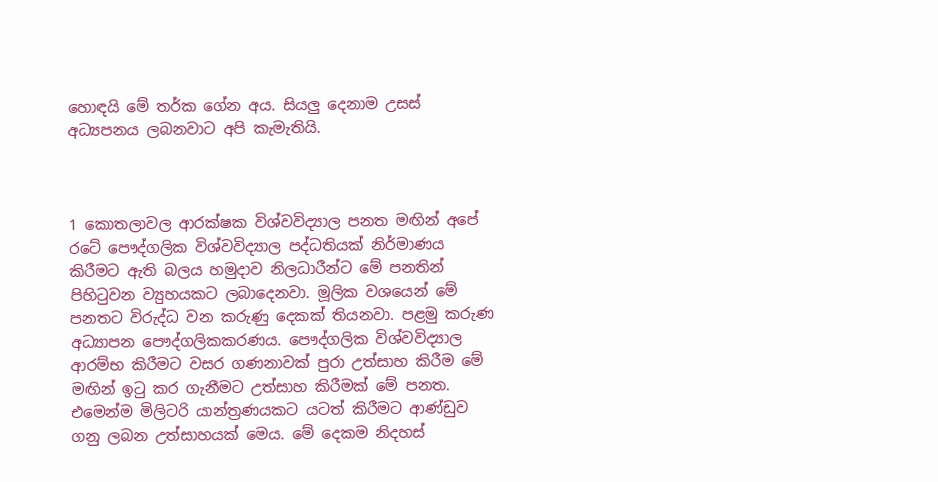හොඳයි මේ තර්ක ගේන අය. සියලු දෙනාම උසස් අධ්‍යපනය ලබනවාට අපි කැමැතියි.



1 කොතලාවල ආරක්ෂක විශ්වවිද්‍යාල පනත මඟින් අපේ රටේ පෞද්ගලික විශ්වවිද්‍යාල පද්ධතියක් නිර්මාණය කිරීමට ඇති බලය හමුදාව නිලධාරීන්ට මේ පනතින් පිහිටුවන ව්‍යුහයකට ලබාදෙනවා. මූලික වශයෙන් මේ පනතට විරුද්ධ වන කරුණු දෙකක් තියනවා. පළමු කරුණ අධ්‍යාපන පෞද්ගලිකකරණය. පෞද්ගලික විශ්වවිද්‍යාල ආරම්භ කිරීමට වසර ගණනාවක් පුරා උත්සාහ කිරීම මේ මඟින් ඉටු කර ගැනීමට උත්සාහ කිරීමක් මේ පනත. එමෙන්ම මිලිටරි යාන්ත්‍රණයකට යටත් කිරීමට ආණ්ඩුව ගනු ලබන උත්සාහයක් මෙය. මේ දෙකම නිදහස්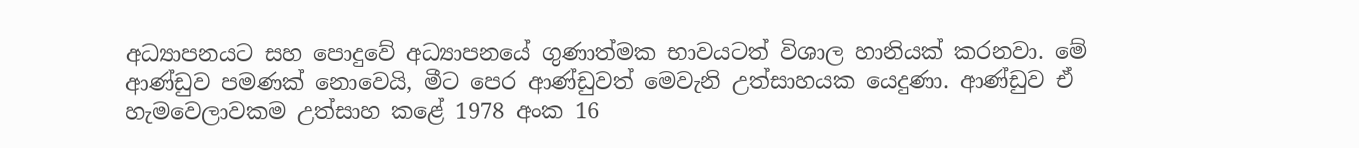අධ්‍යාපනයට සහ පොදුවේ අධ්‍යාපනයේ ගුණාත්මක භාවයටත් විශාල හානියක් කරනවා. මේ ආණ්ඩුව පමණක් නොවෙයි, මීට පෙර ආණ්ඩුවත් මෙවැනි උත්සාහයක යෙදුණා. ආණ්ඩුව ඒ හැමවෙලාවකම උත්සාහ කළේ 1978 අංක 16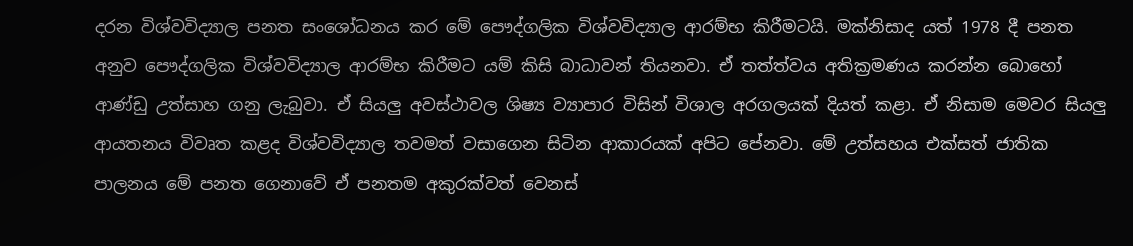දරන විශ්වවිද්‍යාල පනත සංශෝධනය කර මේ පෞද්ගලික විශ්වවිද්‍යාල ආරම්භ කිරීමටයි. මක්නිසාද යත් 1978 දී පනත අනුව පෞද්ගලික විශ්වවිද්‍යාල ආරම්භ කිරීමට යම් කිසි බාධාවන් තියනවා. ඒ තත්ත්වය අතික්‍රමණය කරන්න බොහෝ ආණ්ඩු උත්සාහ ගනු ලැබුවා. ඒ සියලු අවස්ථාවල ශිෂ්‍ය ව්‍යාපාර විසින් විශාල අරගලයක් දියත් කළා. ඒ නිසාම මෙවර සියලු ආයතනය විවෘත කළද විශ්වවිද්‍යාල තවමත් වසාගෙන සිටින ආකාරයක් අපිට පේනවා. මේ උත්සහය එක්සත් ජාතික පාලනය මේ පනත ගෙනාවේ ඒ පනතම අකුරක්වත් වෙනස්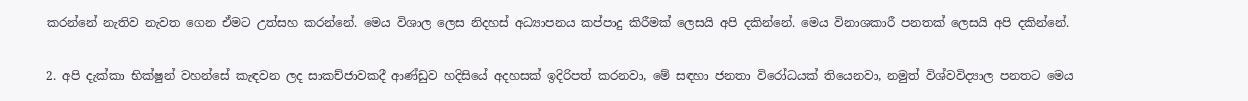කරන්නේ නැතිව නැවත ගෙන ඒමට උත්සහ කරන්නේ. මෙය විශාල ලෙස නිදහස් අධ්‍යාපනය කප්පාදු කිරීමක් ලෙසයි අපි දකින්නේ. මෙය විනාශකාරී පනතක් ලෙසයි අපි දකින්නේ.

2. අපි දැක්කා භික්ෂුන් වහන්සේ කැඳවන ලද සාකච්ජාවකදී ආණ්ඩුව හදිසියේ අදහසක් ඉදිරිපත් කරනවා, මේ සඳහා ජනතා විරෝධයක් තියෙනවා, නමුත් විශ්වවිද්‍යාල පනතට මෙය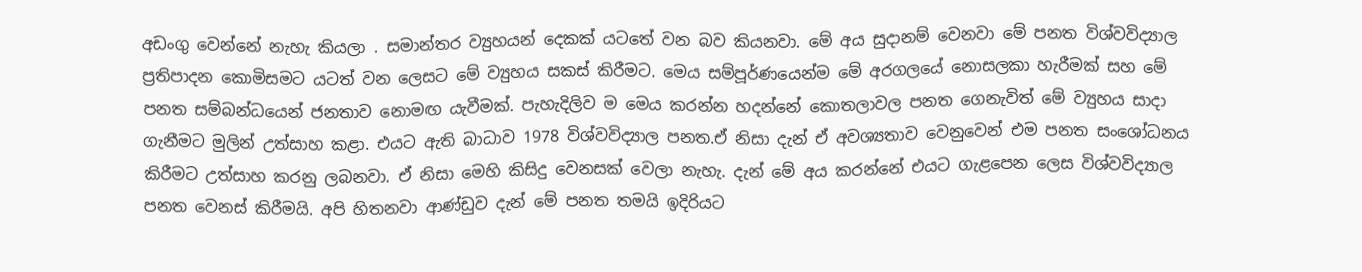අඩංගු වෙන්නේ නැහැ කියලා . සමාන්තර ව්‍යුහයන් දෙකක් යටතේ වන බව කියනවා. මේ අය සුදානම් වෙනවා මේ පනත විශ්වවිද්‍යාල ප්‍රතිපාදන කොමිසමට යටත් වන ලෙසට මේ ව්‍යුහය සකස් කිරීමට. මෙය සම්පූර්ණයෙන්ම මේ අරගලයේ නොසලකා හැරීමක් සහ මේ පනත සම්බන්ධයෙන් ජනතාව නොමඟ යැවීමක්. පැහැදිලිව ම මෙය කරන්න හදන්නේ කොතලාවල පනත ගෙනැවිත් මේ ව්‍යුහය සාදා ගැනීමට මුලින් උත්සාහ කළා. එයට ඇති බාධාව 1978 විශ්වවිද්‍යාල පනත.ඒ නිසා දැන් ඒ අවශ්‍යතාව වෙනුවෙන් එම පනත සංශෝධනය කිරීමට උත්සාහ කරනු ලබනවා. ඒ නිසා මෙහි කිසිදු වෙනසක් වෙලා නැහැ. දැන් මේ අය කරන්නේ එයට ගැළපෙන ලෙස විශ්වවිද්‍යාල පනත වෙනස් කිරීමයි. අපි හිතනවා ආණ්ඩුව දැන් මේ පනත තමයි ඉදිරියට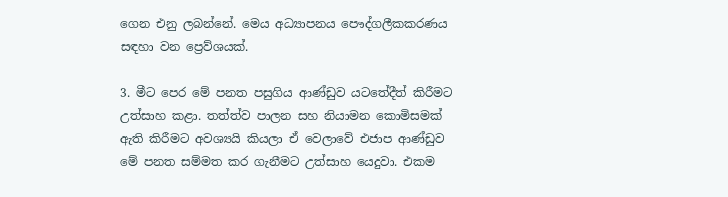ගෙන එනු ලබන්නේ. මෙය අධ්‍යාපනය පෞද්ගලීකකරණය සඳහා වන ප්‍රෙව්ශයක්.

3. මීට පෙර මේ පනත පසුගිය ආණ්ඩුව යටතේදීත් කිරීමට උත්සාහ කළා. තත්ත්ව පාලන සහ නියාමන කොමිසමක් ඇති කිරීමට අවශ්‍යයි කියලා ඒ වෙලාවේ එජාප ආණ්ඩුව මේ පනත සම්මත කර ගැනීමට උත්සාහ යෙදුවා. එකම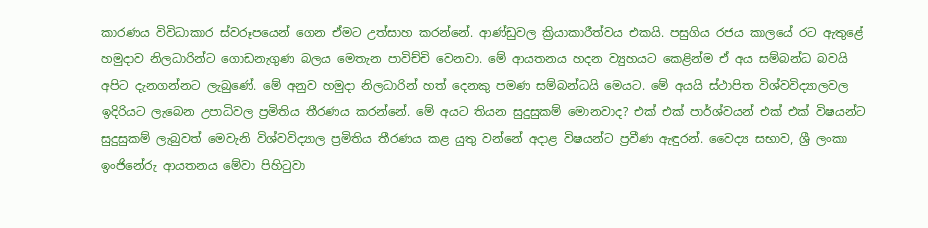කාරණය විවිධාකාර ස්වරූපයෙන් ගෙන ඒමට උත්සාහ කරන්නේ. ආණ්ඩුවල ක්‍රියාකාරීත්වය එකයි. පසුගිය රජය කාලයේ රට ඇතුළේ හමුදාව නිලධාරින්ට ගොඩනැගුණ බලය මෙතැන පාවිච්චි වෙනවා. මේ ආයතනය හදන ව්‍යුහයට කෙළින්ම ඒ අය සම්බන්ධ බවයි අපිට දැනගන්නට ලැබුණේ. මේ අනුව හමුදා නිලධාරින් හත් දෙනකු පමණ සම්බන්ධයි මෙයට. මේ අයයි ස්ථාපිත විශ්වවිද්‍යාලවල ඉදිරියට ලැබෙන උපාධිවල ප්‍රමිතිය තීරණය කරන්නේ. මේ අයට තියන සුදුසුකම් මොනවාද? එක් එක් පාර්ශ්වයන් එක් එක් විෂයන්ට සුදුසුකම් ලැබුවත් මෙවැනි විශ්වවිද්‍යාල ප්‍රමිතිය තීරණය කළ යුතු වන්නේ අදාළ විෂයන්ට ප්‍රවීණ ඇඳුරන්. වෛද්‍ය සභාව, ශ්‍රී ලංකා ඉංජිනේරු ආයතනය මේවා පිහිටුවා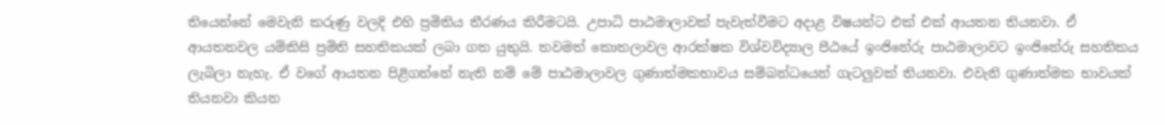තියෙන්නේ මෙවැනි කරුණු වලදි එහි ප්‍රමිතිය තීරණය කිරීමටයි. උපාධි පාඨමාලාවක් පැවැත්වීමට අදාළ විෂයන්ට එක් එක් ආයතන තියනවා. ඒ ආයතනවල යම්කිසි ප්‍රමිති සහතිකයක් ලබා ගත යුතුයි. තවමත් කොතලාවල ආරක්ෂක විශ්වවිද්‍යාල පීඨයේ ඉංජිනේරු පාඨමාලාවට ඉංජිනේරු සහතිකය ලැබිලා නැහැ. ඒ වගේ ආයතන පිළිගන්නේ නැති නම් මේ පාඨමාලාවල ගුණාත්මකභාවය සම්බන්ධයෙන් ගැටලුවක් තියනවා. එවැනි ගුණාත්මක භාවයක් තියනවා කියන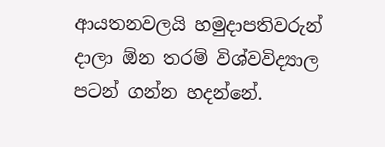ආයතනවලයි හමුදාපතිවරුන් දාලා ඕන තරම් විශ්වවිද්‍යාල පටන් ගන්න හදන්නේ.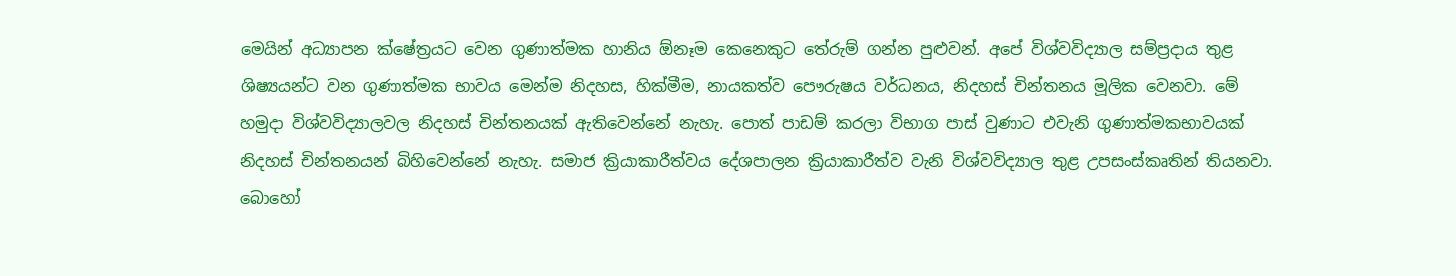මෙයින් අධ්‍යාපන ක්ෂේත්‍රයට වෙන ගුණාත්මක හානිය ඕනෑම කෙනෙකුට තේරුම් ගන්න පුළුවන්. අපේ විශ්වවිද්‍යාල සම්ප්‍රදාය තුළ ශිෂ්‍යයන්ට වන ගුණාත්මක භාවය මෙන්ම නිදහස, හික්මීම, නායකත්ව පෞරුෂය වර්ධනය, නිදහස් චින්තනය මූලික වෙනවා. මේ හමුදා විශ්වවිද්‍යාලවල නිදහස් චින්තනයක් ඇතිවෙන්නේ නැහැ. පොත් පාඩම් කරලා විභාග පාස් වුණාට එවැනි ගුණාත්මකභාවයක් නිදහස් චින්තනයන් බිහිවෙන්නේ නැහැ. සමාජ ක්‍රියාකාරීත්වය දේශපාලන ක්‍රියාකාරීත්ව වැනි විශ්වවිද්‍යාල තුළ උපසංස්කෘතින් තියනවා. බොහෝ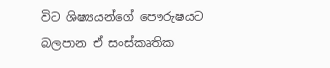විට ශිෂ්‍යයන්ගේ පෞරුෂයට බලපාන ඒ සංස්කෘතික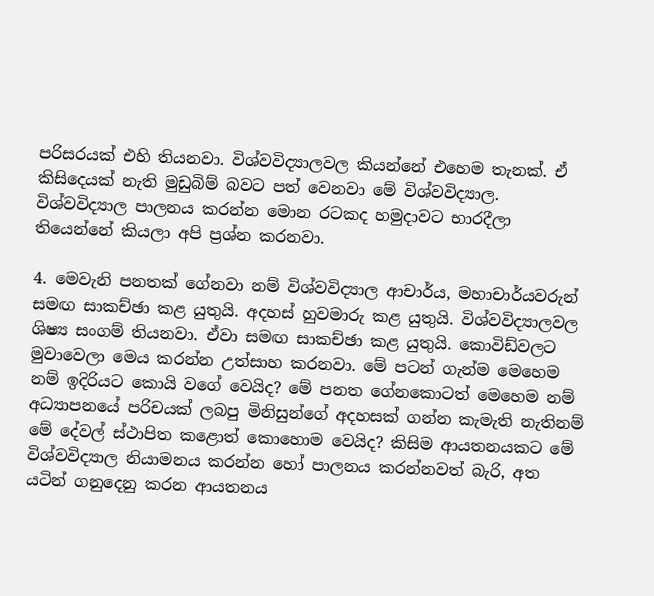පරිසරයක් එහි තියනවා. විශ්වවිද්‍යාලවල කියන්නේ එහෙම තැනක්. ඒ කිසිදෙයක් නැති මුඩුබිම් බවට පත් වෙනවා මේ විශ්වවිද්‍යාල. විශ්වවිද්‍යාල පාලනය කරන්න මොන රටකද හමුදාවට භාරදීලා තියෙන්නේ කියලා අපි ප්‍රශ්න කරනවා.

4. මෙවැනි පනතක් ගේනවා නම් විශ්වවිද්‍යාල ආචාර්ය, මහාචාර්යවරුන් සමඟ සාකච්ඡා කළ යුතුයි. අදහස් හුවමාරු කළ යුතුයි. විශ්වවිද්‍යාලවල ශිෂ්‍ය සංගම් තියනවා. ඒවා සමඟ සාකච්ඡා කළ යුතුයි. කොවිඩ්වලට මුවාවෙලා මෙය කරන්න උත්සාහ කරනවා. මේ පටන් ගැන්ම මෙහෙම නම් ඉදිරියට කොයි වගේ වෙයිද? මේ පනත ගේනකොටත් මෙහෙම නම් අධ්‍යාපනයේ පරිචයක් ලබපු මිනිසුන්ගේ අදහසක් ගන්න කැමැති නැතිනම් මේ දේවල් ස්ථාපිත කළොත් කොහොම වෙයිද? කිසිම ආයතනයකට මේ විශ්වවිද්‍යාල නියාමනය කරන්න හෝ පාලනය කරන්නවත් බැරි, අත යටින් ගනුදෙනු කරන ආයතනය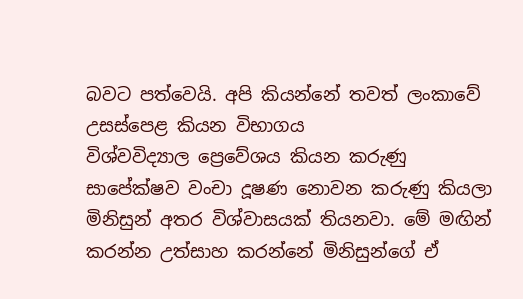බවට පත්වෙයි. අපි කියන්නේ තවත් ලංකාවේ උසස්පෙළ කියන විභාගය විශ්වවිද්‍යාල ‍ප්‍රෙවේශය කියන කරුණු සාපේක්ෂව වංචා දූෂණ නොවන කරුණු කියලා මිනිසුන් අතර විශ්වාසයක් තියනවා. මේ මඟින් කරන්න උත්සාහ කරන්නේ මිනිසුන්ගේ ඒ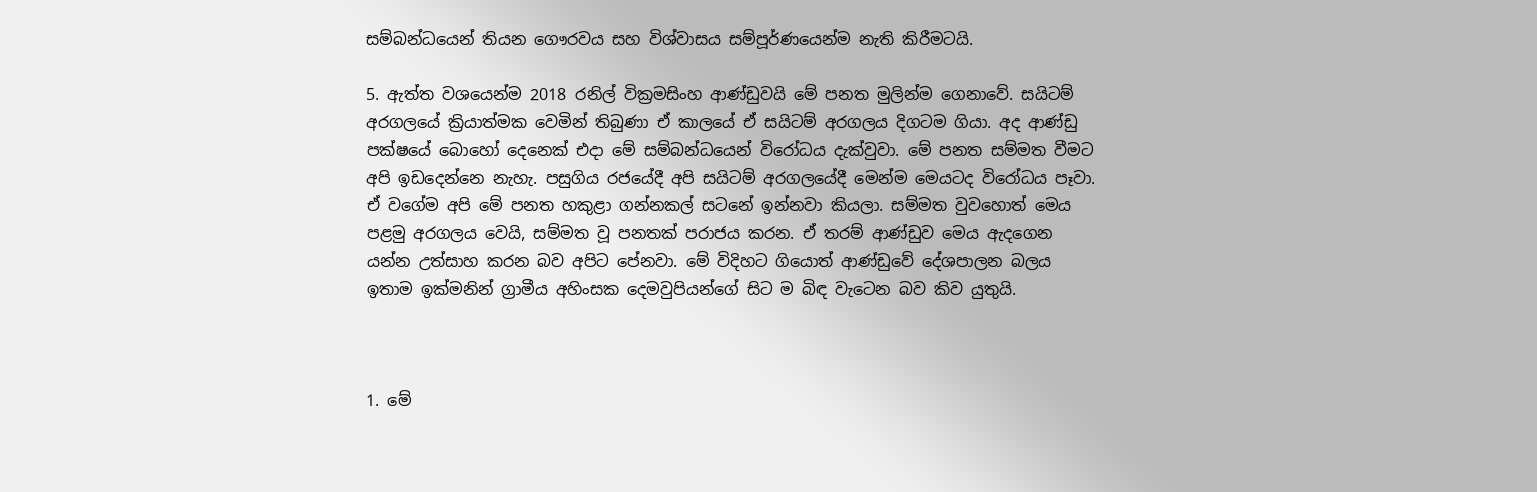සම්බන්ධයෙන් තියන ගෞරවය සහ විශ්වාසය සම්පූර්ණයෙන්ම නැති කිරීමටයි.

5. ඇත්ත වශයෙන්ම 2018 රනිල් වික්‍රමසිංහ ආණ්ඩුවයි මේ පනත මුලින්ම ගෙනාවේ. සයිටම් අරගලයේ ක්‍රියාත්මක වෙමින් තිබුණා ඒ කාලයේ ඒ සයිටම් අරගලය දිගටම ගියා. අද ආණ්ඩු පක්ෂයේ බොහෝ දෙනෙක් එදා මේ සම්බන්ධයෙන් විරෝධය දැක්වුවා. මේ පනත සම්මත වීමට අපි ඉඩදෙන්නෙ නැහැ. පසුගිය රජයේදී අපි සයිටම් අරගලයේදී මෙන්ම මෙයටද විරෝධය පෑවා. ඒ වගේම අපි මේ පනත හකුළා ගන්නකල් සටනේ ඉන්නවා කියලා. සම්මත වුවහොත් මෙය පළමු අරගලය වෙයි, සම්මත වූ පනතක් පරාජය කරන. ඒ තරම් ආණ්ඩුව මෙය ඇදගෙන යන්න උත්සාහ කරන බව අපිට පේනවා. මේ විදිහට ගියොත් ආණ්ඩුවේ දේශපාලන බලය ඉතාම ඉක්මනින් ග්‍රාමීය අහිංසක දෙමවුපියන්ගේ සිට ම බිඳ වැටෙන බව කිව යුතුයි.



1. මේ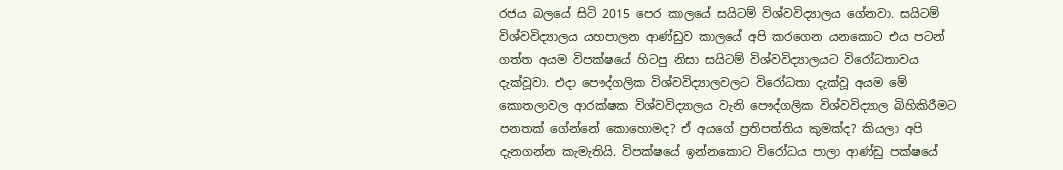රජය බලයේ සිටි 2015 පෙර කාලයේ සයිටම් විශ්වවිද්‍යාලය ගේනවා. සයිටම් විශ්වවිද්‍යාලය යහපාලන ආණ්ඩුව කාලයේ අපි කරගෙන යනකොට එය පටන් ගත්ත අයම විපක්ෂයේ හිටපු නිසා සයිටම් විශ්වවිද්‍යාලයට විරෝධතාවය දැක්වූවා. එදා පෞද්ගලික විශ්වවිද්‍යාලවලට විරෝධතා දැක්වූ අයම මේ කොතලාවල ආරක්ෂක විශ්වවිද්‍යාලය වැනි පෞද්ගලික විශ්වවිද්‍යාල බිහිකිරීමට පනතක් ගේන්නේ කොහොමද? ඒ අයගේ ප්‍රතිපත්තිය කුමක්ද? කියලා අපි දැනගන්න කැමැතියි. විපක්ෂයේ ඉන්නකොට විරෝධය පාලා ආණ්ඩු පක්ෂයේ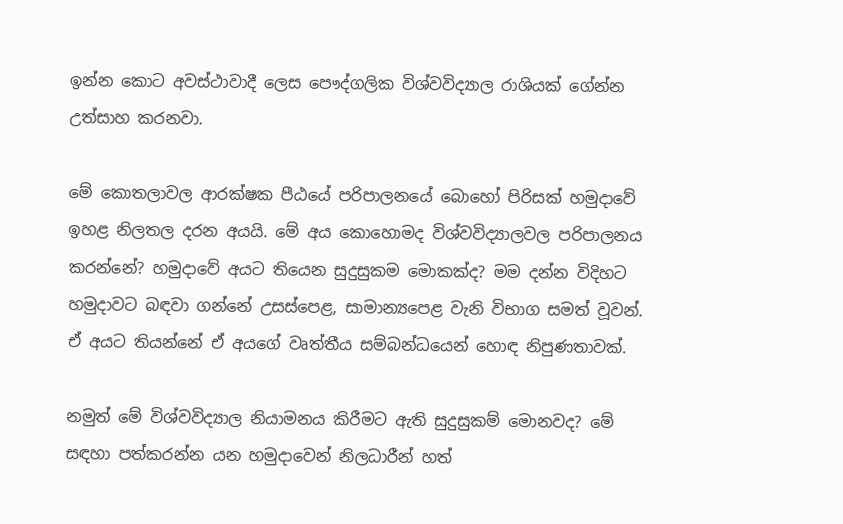ඉන්න කොට අවස්ථාවාදී ලෙස පෞද්ගලික විශ්වවිද්‍යාල රාශියක් ගේන්න උත්සාහ කරනවා.

මේ කොතලාවල ආරක්ෂක පීඨයේ පරිපාලනයේ බොහෝ පිරිසක් හමුදාවේ ඉහළ නිලතල දරන අයයි. මේ අය‍ කොහොමද විශ්වවිද්‍යාලවල පරිපාලනය කරන්නේ? හමුදාවේ අයට තියෙන සුදුසුකම මොකක්ද? මම දන්න විදිහට හමුදාවට බඳවා ගන්නේ උසස්පෙළ, සාමාන්‍යපෙළ වැනි විභාග සමත් වූවන්. ඒ අයට තියන්නේ ඒ අයගේ වෘත්තීය සම්බන්ධයෙන් හොඳ නිපුණතාවක්.

නමුත් මේ විශ්වවිද්‍යාල නියාමනය කිරීමට ඇති සුදුසුකම් මොනවද? මේ සඳහා පත්කරන්න යන හමුදාවෙන් නිලධාරීන් හත්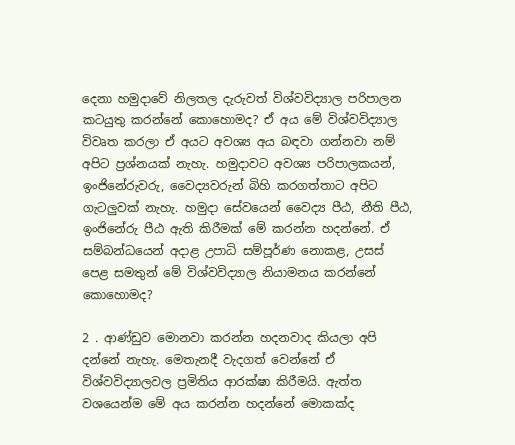දෙනා හමුදාවේ නිලතල දැරුවත් විශ්වවිද්‍යාල පරිපාලන කටයුතු කරන්නේ කොහොමද? ඒ අය මේ විශ්වවිද්‍යාල විවෘත කරලා ඒ අයට අවශ්‍ය අය බඳවා ගන්නවා නම් අපිට ප්‍රශ්නයක් නැහැ. හමුදාවට අවශ්‍ය පරිපාලකයන්, ඉංජිනේරුවරු, වෛද්‍යවරුන් බිහි කරගත්තාට අපිට ගැටලුවක් නැහැ. හමුදා සේවයෙන් වෛද්‍ය පීඨ, නීති පීඨ, ඉංජිනේරු පීඨ ඇති කිරීමක් මේ කරන්න හදන්නේ. ඒ සම්බන්ධයෙන් අදාළ උපාධි සම්පූර්ණ නොකළ, උසස් පෙළ සමතුන් මේ විශ්වවිද්‍යාල නියාමනය කරන්නේ කොහොමද?

2 . ආණ්ඩුව මොනවා කරන්න හදනවාද කියලා අපි දන්නේ නැහැ. මෙතැනදී වැදගත් වෙන්නේ ඒ විශ්වවිද්‍යාලවල ප්‍රමිතිය ආරක්ෂා කිරීමයි. ඇත්ත වශයෙන්ම මේ අය කරන්න හදන්නේ මොකක්ද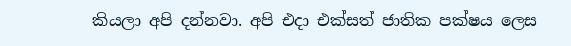කියලා අපි දන්නවා. අපි එදා එක්සත් ජාතික පක්ෂය ලෙස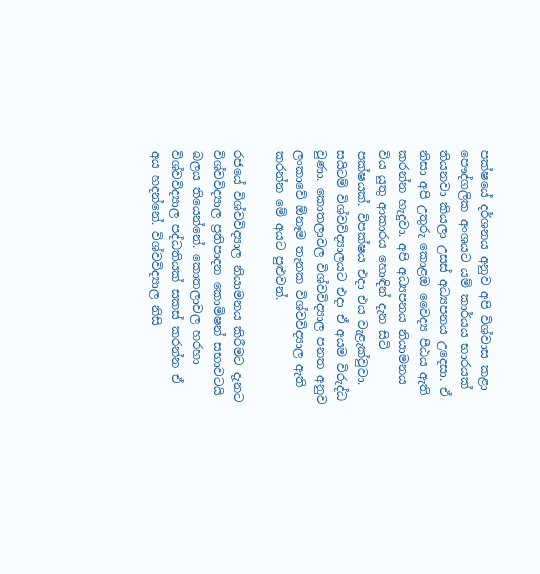පක්ෂයේ දර්ශනය අනුව අපි විශ්වාස කළා පෞද්ගලික අංශයට යම් කාර්යය භාරයක් තියනවා කියලා උසස් අධ්‍යපනය උදෙසා. ඒ නිසා අපි උතුරු කොළඔ වෛද්‍ය පීඨය ඇති කරන්න හැදුවා. අපි අධ්‍යපනය නියාමනය විය යුතු ආකාරය හොඳින් දැන සිටි පක්ෂයක්. විපක්ෂය එදා එය වැළැක්වුවා. සයිටම් විශ්වවිද්‍යාලයට එදා ඒ අයම විරුද්ධ වුණා. කොතලාවල විශ්වවිද්‍යාල පනත අනුව ලංකාවේ ඕනෑම තැනක විශ්වවිද්‍යාල ඇති කරන්න මේ අයට පුළුවන්.

රජයේ විශ්වවිද්‍යාල නියාමනය කිරීමට දැනට විශ්වවිද්‍යාල ප්‍රතිපාදන කොමිෂන් සභාවටයි බලය තියෙන්නේ. කොතලාවල හරහා විශ්වවිද්‍යාල පද්ධතියක් සකස් කරන්න ඒ අය හදන්නේ. විශ්වවිද්‍යාල නිසි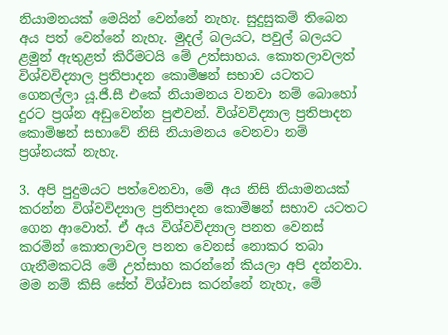නියාමනයක් මෙයින් වෙන්නේ නැහැ. සුදුසුකම් තිබෙන අය පත් වෙන්නේ නැහැ. මුදල් බලයට, පවුල් බලයට ළමුන් ඇතුළත් කිරීමටයි මේ උත්සාහය. කොතලාවලත් විශ්වවිද්‍යාල ප්‍රතිපාදන කොමිෂන් සභාව යටතට ගෙනල්ලා යූ.ජී.සී එකේ නියාමනය වනවා නම් බොහෝ දුරට ප්‍රශ්න අඩුවෙන්න පුළුවන්. විශ්වවිද්‍යාල ප්‍රතිපාදන කොමිෂන් සභාවේ නිසි නියාමනය වෙනවා නම් ප්‍රශ්නයක් නැහැ.

3. අපි පුදුමයට පත්වෙනවා, මේ අය නිසි නියාමනයක් කරන්න විශ්වවිද්‍යාල ප්‍රතිපාදන කොමිෂන් සභාව යටතට ගෙන ආවොත්. ඒ අය විශ්වවිද්‍යාල පනත වෙනස් කරමින් කොතලාවල පනත වෙනස් නොකර තබා ගැනීමකටයි මේ උත්සාහ කරන්නේ කියලා අපි දන්නවා. මම නම් කිසි සේත් විශ්වාස කරන්නේ නැහැ, මේ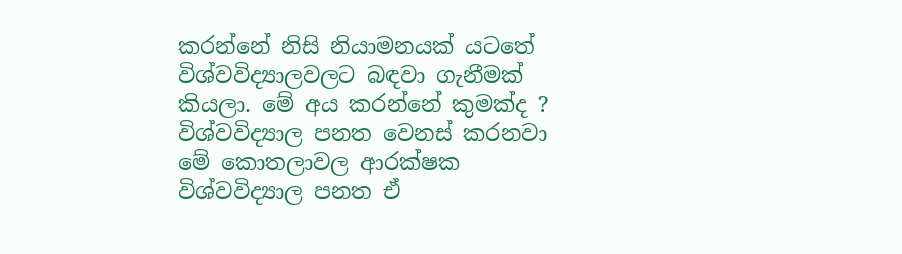කරන්නේ නිසි නියාමනයක් යටතේ විශ්වවිද්‍යාලවලට බඳවා ගැනීමක් කියලා. මේ අය කරන්නේ කුමක්ද ? විශ්වවිද්‍යාල පනත වෙනස් කරනවා මේ කොතලාවල ආරක්ෂක විශ්වවිද්‍යාල පනත ඒ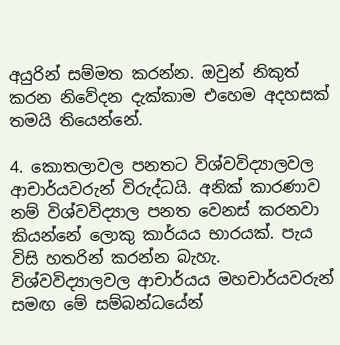අයුරින් සම්මත කරන්න. ඔවුන් නිකුත් කරන නිවේදන දැක්කාම එහෙම අදහසක් තමයි තියෙන්නේ.

4. කොතලාවල පනතට විශ්වවිද්‍යාලවල ආචාර්යවරුන් විරුද්ධයි. අනික් කාරණාව නම් විශ්වවිද්‍යාල පනත වෙනස් කරනවා කියන්නේ ලොකු කාර්යය භාරයක්. පැය විසි හතරින් කරන්න බැහැ. විශ්වවිද්‍යාලවල ආචාර්යය මහචාර්යවරුන් සමඟ මේ සම්බන්ධයේන්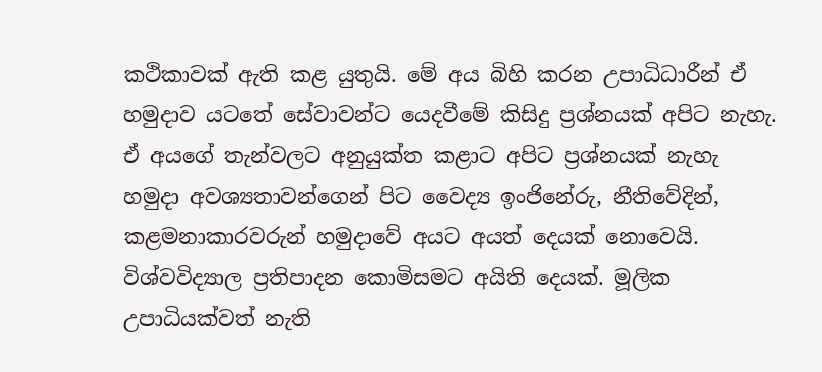කථිකාවක් ඇති කළ යුතුයි. මේ අය බිහි කරන උපාධිධාරීන් ඒ හමුදාව යටතේ සේවාවන්ට යෙදවීමේ කිසිදු ප්‍රශ්නයක් අපිට නැහැ. ඒ අයගේ තැන්වලට අනුයුක්ත කළාට අපිට ප්‍රශ්නයක් නැහැ හමුදා අවශ්‍යතාවන්ගෙන් පිට වෛද්‍ය ඉංජිනේරු, නීතිවේදින්, කළමනාකාරවරුන් හමුදාවේ අයට අයත් දෙයක් නොවෙයි. විශ්වවිද්‍යාල ප්‍රතිපාදන කොමිසමට අයිති දෙයක්. මූලික උපාධියක්වත් නැති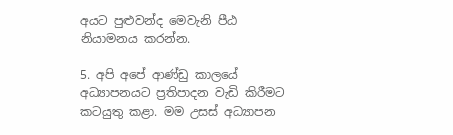අයට පුළුවන්ද මෙවැනි පීඨ නියාමනය කරන්න.

5. අපි අපේ ආණ්ඩු කාලයේ අධ්‍යාපනයට ප්‍රතිපාදන වැඩි කිරීමට කටයුතු කළා. මම උසස් අධ්‍යාපන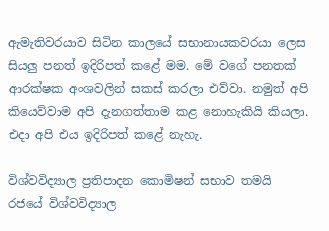ඇමැතිවරයාව සිටින කාලයේ සභානායකවරයා ලෙස සියලු පනත් ඉදිරිපත් කළේ මම. මේ වගේ පනතක් ආරක්ෂක අංශවලින් සකස් කරලා එව්වා. නමුත් අපි කියෙව්වාම අපි දැනගත්තාම කළ නොහැකියි කියලා. එදා අපි එය ඉදිරිපත් කළේ නැහැ.

විශ්වවිද්‍යාල ප්‍රතිපාදන කොමිෂන් සභාව තමයි රජයේ විශ්වවිද්‍යාල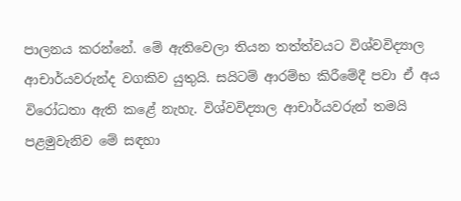පාලනය කරන්නේ. මේ ඇතිවෙලා තියන තත්ත්වයට විශ්වවිද්‍යාල ආචාර්යවරුන්ද වගකිව යුතුයි. සයිටම් ආරම්භ කිරීමේදී පවා ඒ අය විරෝධතා ඇති කළේ නැහැ. විශ්වවිද්‍යාල ආචාර්යවරුන් තමයි පළමුවැනිව මේ සඳහා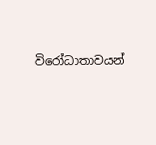විරෝධාතාවයන්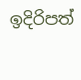ඉදිරිපත්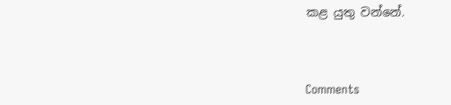කළ යුතු වන්නේ.



Comments